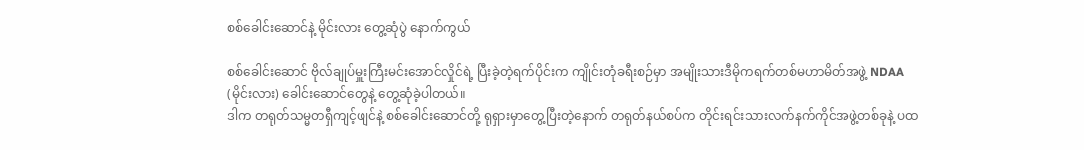စစ်ခေါင်းဆောင်နဲ့ မိုင်းလား တွေ့ဆုံပွဲ နောက်ကွယ်

စစ်ခေါင်းဆောင် ဗိုလ်ချုပ်မှူးကြီးမင်းအောင်လှိုင်ရဲ့ ပြီးခဲ့တဲ့ရက်ပိုင်းက ကျိုင်းတုံခရီးစဉ်မှာ အမျိုးသားဒီမိုကရက်တစ်မဟာမိတ်အဖွဲ့ NDAA (မိုင်းလား) ခေါင်းဆောင်တွေနဲ့ တွေ့ဆုံခဲ့ပါတယ်။
ဒါက တရုတ်သမ္မတရှီကျင့်ဖျင်နဲ့ စစ်ခေါင်းဆောင်တို့ ရုရှားမှာတွေ့ပြီးတဲ့နောက် တရုတ်နယ်စပ်က တိုင်းရင်းသားလက်နက်ကိုင်အဖွဲ့တစ်ခုနဲ့ ပထ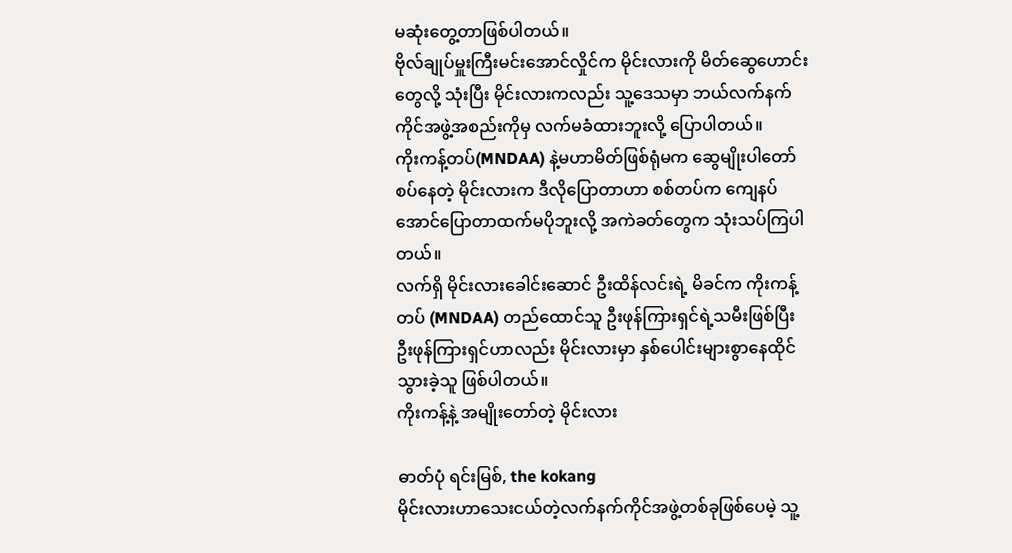မဆုံးတွေ့တာဖြစ်ပါတယ်။
ဗိုလ်ချုပ်မှူးကြီးမင်းအောင်လှိုင်က မိုင်းလားကို မိတ်ဆွေဟောင်းတွေလို့ သုံးပြီး မိုင်းလားကလည်း သူ့ဒေသမှာ ဘယ်လက်နက်ကိုင်အဖွဲ့အစည်းကိုမှ လက်မခံထားဘူးလို့ ပြောပါတယ်။
ကိုးကန့်တပ်(MNDAA) နဲ့မဟာမိတ်ဖြစ်ရုံမက ဆွေမျိုးပါတော်စပ်နေတဲ့ မိုင်းလားက ဒီလိုပြောတာဟာ စစ်တပ်က ကျေနပ်အောင်ပြောတာထက်မပိုဘူးလို့ အကဲခတ်တွေက သုံးသပ်ကြပါတယ်။
လက်ရှိ မိုင်းလားခေါင်းဆောင် ဦးထိန်လင်းရဲ့ မိခင်က ကိုးကန့်တပ် (MNDAA) တည်ထောင်သူ ဦးဖုန်ကြားရှင်ရဲ့သမီးဖြစ်ပြီး ဦးဖုန်ကြားရှင်ဟာလည်း မိုင်းလားမှာ နှစ်ပေါင်းများစွာနေထိုင်သွားခဲ့သူ ဖြစ်ပါတယ်။
ကိုးကန့်နဲ့ အမျိုးတော်တဲ့ မိုင်းလား

ဓာတ်ပုံ ရင်းမြစ်, the kokang
မိုင်းလားဟာသေးငယ်တဲ့လက်နက်ကိုင်အဖွဲ့တစ်ခုဖြစ်ပေမဲ့ သူ့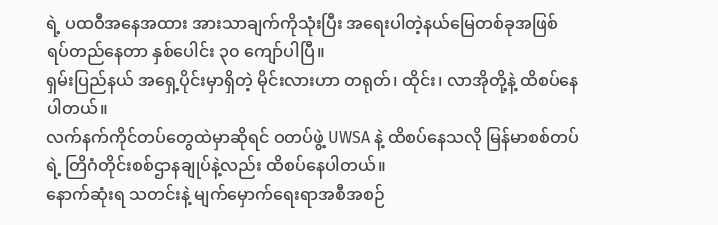ရဲ့ ပထဝီအနေအထား အားသာချက်ကိုသုံးပြီး အရေးပါတဲ့နယ်မြေတစ်ခုအဖြစ် ရပ်တည်နေတာ နှစ်ပေါင်း ၃၀ ကျော်ပါပြီ။
ရှမ်းပြည်နယ် အရှေ့ပိုင်းမှာရှိတဲ့ မိုင်းလားဟာ တရုတ်၊ ထိုင်း၊ လာအိုတို့နဲ့ ထိစပ်နေပါတယ်။
လက်နက်ကိုင်တပ်တွေထဲမှာဆိုရင် ဝတပ်ဖွဲ့ UWSA နဲ့ ထိစပ်နေသလို မြန်မာစစ်တပ်ရဲ့ တြိဂံတိုင်းစစ်ဌာနချုပ်နဲ့လည်း ထိစပ်နေပါတယ်။
နောက်ဆုံးရ သတင်းနဲ့ မျက်မှောက်ရေးရာအစီအစဉ်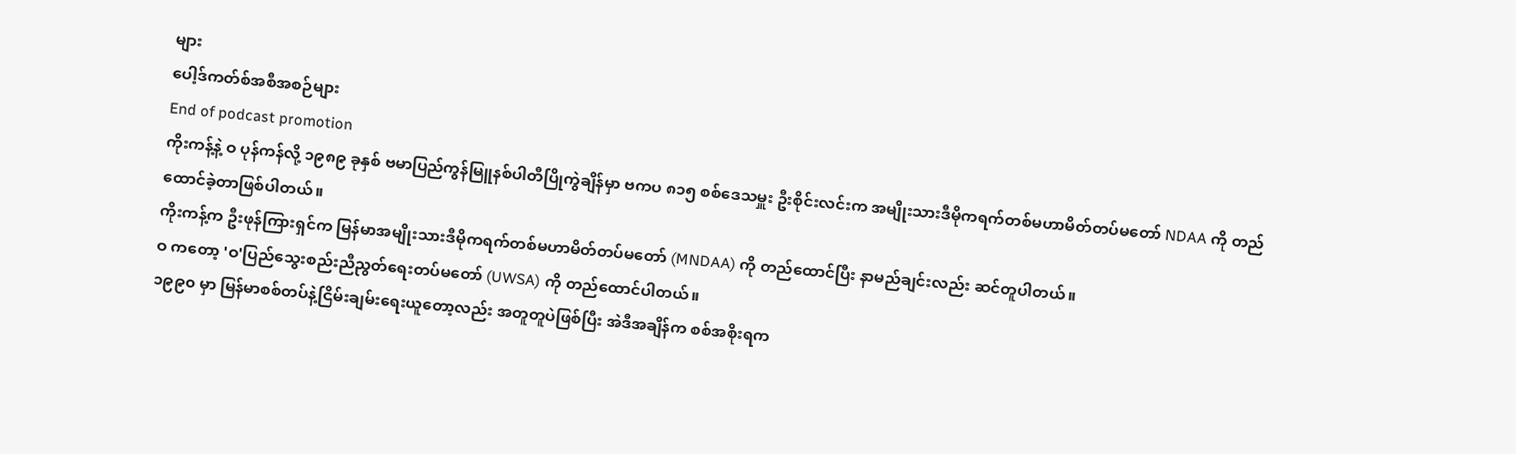များ
ပေါ့ဒ်ကတ်စ်အစီအစဉ်များ
End of podcast promotion
ကိုးကန့်နဲ့ ဝ ပုန်ကန်လို့ ၁၉၈၉ ခုနှစ် ဗမာပြည်ကွန်မြူနစ်ပါတီပြိုကွဲချိန်မှာ ဗကပ ၈၁၅ စစ်ဒေသမှူး ဦးစိုင်းလင်းက အမျိုးသားဒီမိုကရက်တစ်မဟာမိတ်တပ်မတော် NDAA ကို တည်ထောင်ခဲ့တာဖြစ်ပါတယ်။
ကိုးကန့်က ဦးဖုန်ကြားရှင်က မြန်မာအမျိုးသားဒီမိုကရက်တစ်မဟာမိတ်တပ်မတော် (MNDAA) ကို တည်ထောင်ပြီး နာမည်ချင်းလည်း ဆင်တူပါတယ်။
ဝ ကတော့ 'ဝ'ပြည်သွေးစည်းညီညွတ်ရေးတပ်မတော် (UWSA) ကို တည်ထောင်ပါတယ်။
၁၉၉၀ မှာ မြန်မာစစ်တပ်နဲ့ငြိမ်းချမ်းရေးယူတော့လည်း အတူတူပဲဖြစ်ပြီး အဲဒီအချိန်က စစ်အစိုးရက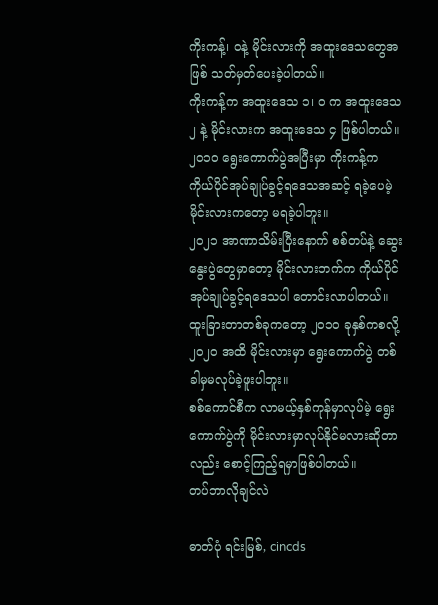ကိုးကန့်၊ ဝနဲ့ မိုင်းလားကို အထူးဒေသတွေအဖြစ် သတ်မှတ်ပေးခဲ့ပါတယ်။
ကိုးကန့်က အထူးဒေသ ၁၊ ဝ က အထူးဒေသ ၂ နဲ့ မိုင်းလားက အထူးဒေသ ၄ ဖြစ်ပါတယ်။
၂၀၁၀ ရွေးကောက်ပွဲအပြီးမှာ ကိုးကန့်က ကိုယ်ပိုင်အုပ်ချုပ်ခွင့်ရဒေသအဆင့် ရခဲ့ပေမဲ့ မိုင်းလားကတော့ မရခဲ့ပါဘူး။
၂၀၂၁ အာဏာသိမ်းပြီးနောက် စစ်တပ်နဲ့ ဆွေးနွေးပွဲတွေမှာတော့ မိုင်းလားဘက်က ကိုယ်ပိုင်အုပ်ချုပ်ခွင့်ရဒေသပါ တောင်းလာပါတယ်။
ထူးခြားတာတစ်ခုကတော့ ၂၀၁၀ ခုနှစ်ကစလို့ ၂၀၂၀ အထိ မိုင်းလားမှာ ရွေးကောက်ပွဲ တစ်ခါမှမလုပ်ခဲ့ဖူးပါဘူး။
စစ်ကောင်စီက လာမယ့်နှစ်ကုန်မှာလုပ်မဲ့ ရွေးကောက်ပွဲကို မိုင်းလားမှာလုပ်နိုင်မလားဆိုတာလည်း စောင့်ကြည့်ရမှာဖြစ်ပါတယ်။
တပ်ဘာလိုချင်လဲ

ဓာတ်ပုံ ရင်းမြစ်, cincds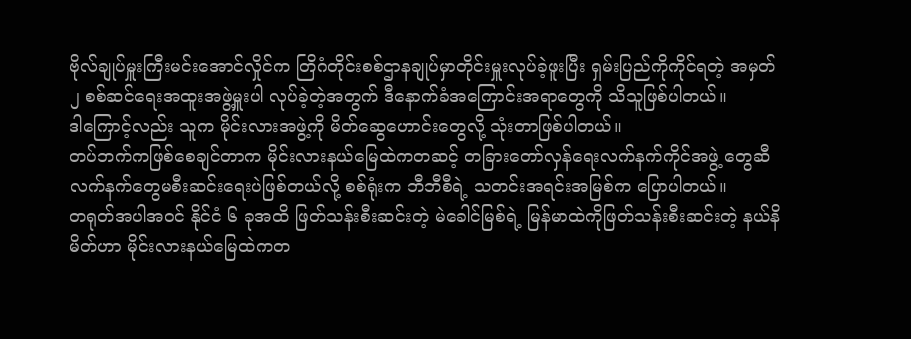ဗိုလ်ချုပ်မှူးကြီးမင်းအောင်လှိုင်က တြိဂံတိုင်းစစ်ဌာနချုပ်မှာတိုင်းမှူးလုပ်ခဲ့ဖူးပြီး ရှမ်းပြည်ကိုကိုင်ရတဲ့ အမှတ်၂ စစ်ဆင်ရေးအထူးအဖွဲ့မှူးပါ လုပ်ခဲ့တဲ့အတွက် ဒီနောက်ခံအကြောင်းအရာတွေကို သိသူဖြစ်ပါတယ်။
ဒါကြောင့်လည်း သူက မိုင်းလားအဖွဲ့ကို မိတ်ဆွေဟောင်းတွေလို့ သုံးတာဖြစ်ပါတယ်။
တပ်ဘက်ကဖြစ်စေချင်တာက မိုင်းလားနယ်မြေထဲကတဆင့် တခြားတော်လှန်ရေးလက်နက်ကိုင်အဖွဲ့ တွေဆီ လက်နက်တွေမစီးဆင်းရေးပဲဖြစ်တယ်လို့ စစ်ရုံးက ဘီဘီစီရဲ့ သတင်းအရင်းအမြစ်က ပြောပါတယ်။
တရုတ်အပါအဝင် နိုင်ငံ ၆ ခုအထိ ဖြတ်သန်းစီးဆင်းတဲ့ မဲခေါင်မြစ်ရဲ့ မြန်မာထဲကိုဖြတ်သန်းစီးဆင်းတဲ့ နယ်နိမိတ်ဟာ မိုင်းလားနယ်မြေထဲကတ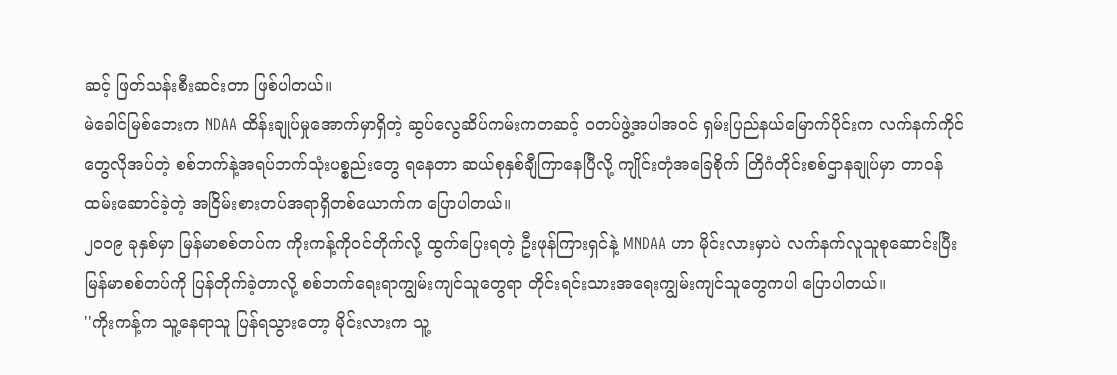ဆင့် ဖြတ်သန်းစီးဆင်းတာ ဖြစ်ပါတယ်။
မဲခေါင်မြစ်ဘေးက NDAA ထိန်းချုပ်မှုအောက်မှာရှိတဲ့ ဆွပ်လွေဆိပ်ကမ်းကတဆင့် ဝတပ်ဖွဲ့အပါအဝင် ရှမ်းပြည်နယ်မြောက်ပိုင်းက လက်နက်ကိုင်တွေလိုအပ်တဲ့ စစ်ဘက်နဲ့အရပ်ဘက်သုံးပစ္စည်းတွေ ရနေတာ ဆယ်စုနှစ်ချီကြာနေပြီလို့ ကျိုင်းတုံအခြေစိုက် တြိဂံတိုင်းစစ်ဌာနချုပ်မှာ တာဝန်ထမ်းဆောင်ခဲ့တဲ့ အငြိမ်းစားတပ်အရာရှိတစ်ယောက်က ပြောပါတယ်။
၂၀၀၉ ခုနှစ်မှာ မြန်မာစစ်တပ်က ကိုးကန့်ကိုဝင်တိုက်လို့ ထွက်ပြေးရတဲ့ ဦးဖုန်ကြားရှင်နဲ့ MNDAA ဟာ မိုင်းလားမှာပဲ လက်နက်လူသူစုဆောင်းပြီး မြန်မာစစ်တပ်ကို ပြန်တိုက်ခဲ့တာလို့ စစ်ဘက်ရေးရာကျွမ်းကျင်သူတွေရာ တိုင်းရင်းသားအရေးကျွမ်းကျင်သူတွေကပါ ပြောပါတယ်။
''ကိုးကန့်က သူ့နေရာသူ ပြန်ရသွားတော့ မိုင်းလားက သူ့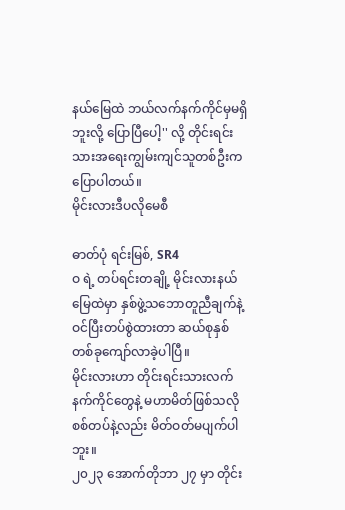နယ်မြေထဲ ဘယ်လက်နက်ကိုင်မှမရှိဘူးလို့ ပြောပြီပေါ့'' လို့ တိုင်းရင်းသားအရေးကျွမ်းကျင်သူတစ်ဦးက ပြောပါတယ်။
မိုင်းလားဒီပလိုမေစီ

ဓာတ်ပုံ ရင်းမြစ်, SR4
ဝ ရဲ့ တပ်ရင်းတချို့ မိုင်းလားနယ်မြေထဲမှာ နှစ်ဖွဲ့သဘောတူညီချက်နဲ့ ဝင်ပြီးတပ်စွဲထားတာ ဆယ်စုနှစ်တစ်ခုကျော်လာခဲ့ပါပြီ။
မိုင်းလားဟာ တိုင်းရင်းသားလက်နက်ကိုင်တွေနဲ့ မဟာမိတ်ဖြစ်သလို စစ်တပ်နဲ့လည်း မိတ်ဝတ်မပျက်ပါဘူး။
၂၀၂၃ အောက်တိုဘာ ၂၇ မှာ တိုင်း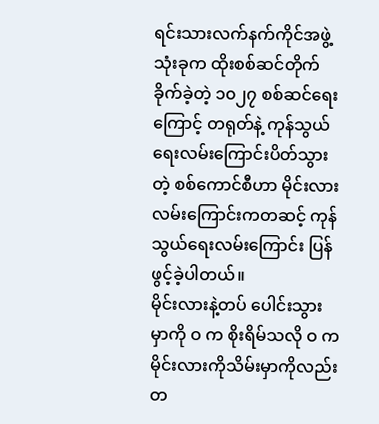ရင်းသားလက်နက်ကိုင်အဖွဲ့ သုံးခုက ထိုးစစ်ဆင်တိုက်ခိုက်ခဲ့တဲ့ ၁၀၂၇ စစ်ဆင်ရေးကြောင့် တရုတ်နဲ့ ကုန်သွယ်ရေးလမ်းကြောင်းပိတ်သွားတဲ့ စစ်ကောင်စီဟာ မိုင်းလားလမ်းကြောင်းကတဆင့် ကုန်သွယ်ရေးလမ်းကြောင်း ပြန်ဖွင့်ခဲ့ပါတယ်။
မိုင်းလားနဲ့တပ် ပေါင်းသွားမှာကို ဝ က စိုးရိမ်သလို ဝ က မိုင်းလားကိုသိမ်းမှာကိုလည်း တ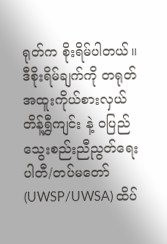ရုတ်က စိုးရိမ်ပါတယ်။
ဒီစိုးရိမ်ချက်ကို တရုတ်အထူးကိုယ်စားလှယ် တိန့်ရွှီကျင်း နဲ့ ဝပြည်သွေးစည်းညီညွတ်ရေးပါတီ/တပ်မတော် (UWSP/UWSA) ထိပ်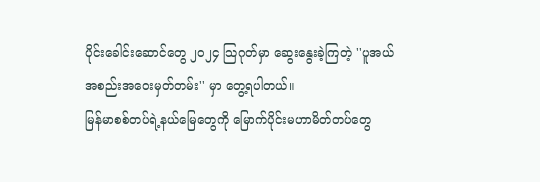ပိုင်းခေါင်းဆောင်တွေ ၂၀၂၄ သြဂုတ်မှာ ဆွေးနွေးခဲ့ကြတဲ့ ''ပူအယ်အစည်းအဝေးမှတ်တမ်း'' မှာ တွေ့ရပါတယ်။
မြန်မာစစ်တပ်ရဲ့နယ်မြေတွေကို မြောက်ပိုင်းမဟာမိတ်တပ်တွေ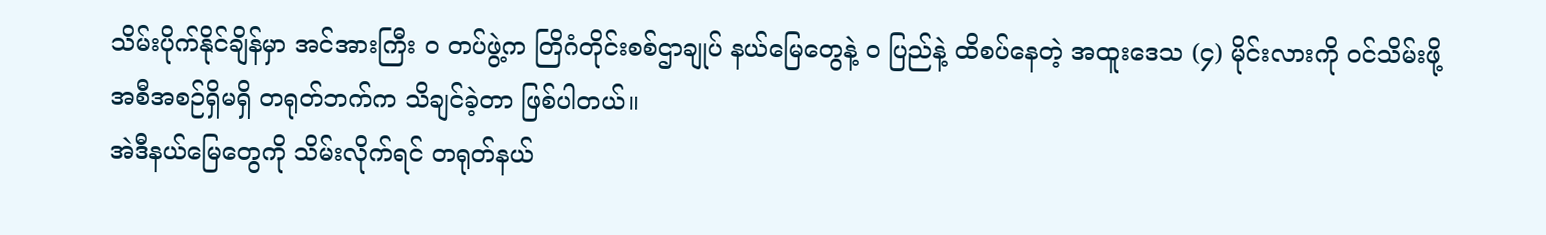သိမ်းပိုက်နိုင်ချိန်မှာ အင်အားကြီး ဝ တပ်ဖွဲ့က တြိဂံတိုင်းစစ်ဌာချုပ် နယ်မြေတွေနဲ့ ဝ ပြည်နဲ့ ထိစပ်နေတဲ့ အထူးဒေသ (၄) မိုင်းလားကို ဝင်သိမ်းဖို့ အစီအစဉ်ရှိမရှိ တရုတ်ဘက်က သိချင်ခဲ့တာ ဖြစ်ပါတယ်။
အဲဒီနယ်မြေတွေကို သိမ်းလိုက်ရင် တရုတ်နယ်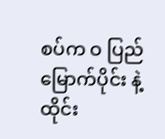စပ်က ဝ ပြည်မြောက်ပိုင်း နဲ့ ထိုင်း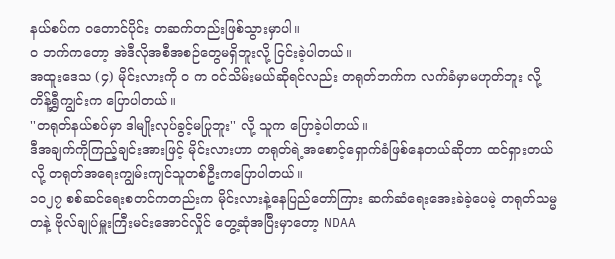နယ်စပ်က ဝတောင်ပိုင်း တဆက်တည်းဖြစ်သွားမှာပါ။
ဝ ဘက်ကတော့ အဲဒီလိုအစီအစဉ်တွေမရှိဘူးလို့ ငြင်းခဲ့ပါတယ်။
အထူးဒေသ (၄) မိုင်းလားကို ဝ က ဝင်သိမ်းမယ်ဆိုရင်လည်း တရုတ်ဘက်က လက်ခံမှာမဟုတ်ဘူး လို့ တိန့်ရွှီကျွင်းက ပြောပါတယ်။
''တရုတ်နယ်စပ်မှာ ဒါမျိုးလုပ်ခွင့်မပြုဘူး'' လို့ သူက ပြောခဲ့ပါတယ်။
ဒီအချက်ကိုကြည့်ချင်းအားဖြင့် မိုင်းလားဟာ တရုတ်ရဲ့အစောင့်ရှောက်ခံဖြစ်နေတယ်ဆိုတာ ထင်ရှားတယ်လို့ တရုတ်အရေးကျွမ်းကျင်သူတစ်ဦးကပြောပါတယ်။
၁၀၂၇ စစ်ဆင်ရေးစတင်ကတည်းက မိုင်းလားနဲ့နေပြည်တော်ကြား ဆက်ဆံရေးအေးခဲခဲ့ပေမဲ့ တရုတ်သမ္မတနဲ့ ဗိုလ်ချုပ်မှူးကြီးမင်းအောင်လှိုင် တွေ့ဆုံအပြီးမှာတော့ NDAA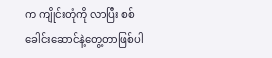က ကျိုင်းတုံကို လာပြီး စစ်ခေါင်းဆောင်နဲ့တွေ့တာဖြစ်ပါ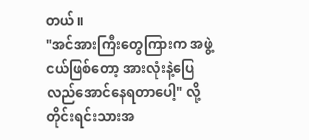တယ်။
"အင်အားကြီးတွေကြားက အဖွဲ့ငယ်ဖြစ်တော့ အားလုံးနဲ့ပြေလည်အောင်နေရတာပေါ့" လို့ တိုင်းရင်းသားအ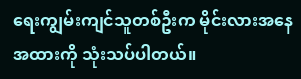ရေးကျွမ်းကျင်သူတစ်ဦးက မိုင်းလားအနေအထားကို သုံးသပ်ပါတယ်။